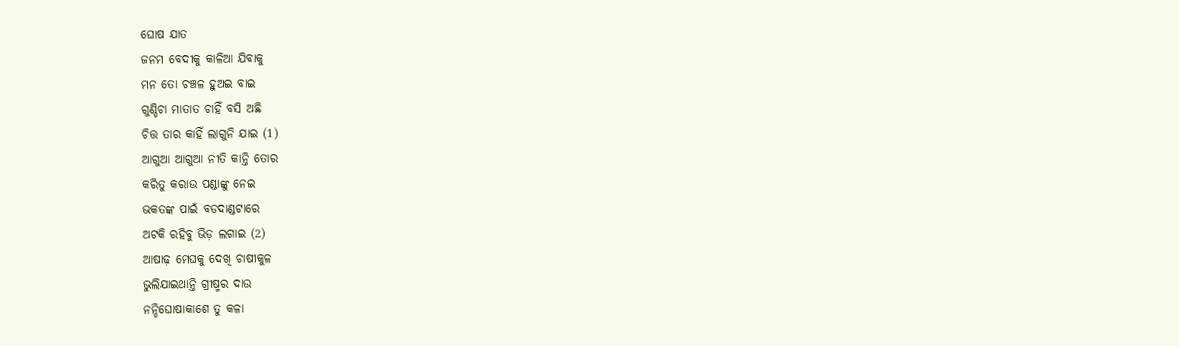ଘୋଷ ଯାତ
ଜନମ ବେଦୀକୁ କାଳିଆ ଯିବାକୁ
ମନ ତୋ ଚଞ୍ଚଳ ହୁଅଇ ବାଇ
ଗୁଣ୍ଡିଚା ମାତାତ ଚାହିଁ ବସି ଅଛି
ଚିତ୍ତ ତାର କାହିଁ ଲାଗୁନି ଯାଇ (1)
ଆଗୁଆ ଆଗୁଆ ନୀତି କାନ୍ତି ତୋର
କରିତୁ କରାଉ ପଣ୍ଡାଙ୍କୁ ନେଇ
ଭକତଙ୍କ ପାଇଁ ବଡଦାଣ୍ଡଟାରେ
ଅଟକି ରହିବୁ ଭିଡ଼ ଲଗାଇ (2)
ଆଷାଢ଼ ମେଘକୁ ଦେଖି ଚାଷୀକୁଳ
ଭୁଲିଯାଇଥାନ୍ତି ଗ୍ରୀଷ୍ମର ଦାଉ
ନନ୍ଦିଘୋଷାକାଶେ ତୁ କଳା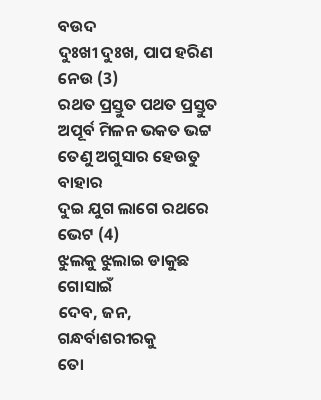ବଉଦ
ଦୁଃଖୀ ଦୁଃଖ, ପାପ ହରିଣ ନେଉ (3)
ରଥତ ପ୍ରସ୍ତୁତ ପଥତ ପ୍ରସ୍ତୁତ
ଅପୂର୍ବ ମିଳନ ଭକତ ଭଟ୍ଟ
ତେଣୁ ଅଗୁସାର ହେଉତୁ ବାହାର
ଦୁଇ ଯୁଗ ଲାଗେ ରଥରେ ଭେଟ (4)
ଝୁଲକୁ ଝୁଲାଇ ଡାକୁଛ ଗୋସାଇଁ
ଦେବ, ଜନ, ଗନ୍ଧର୍ବାଶରୀରକୁ
ତୋ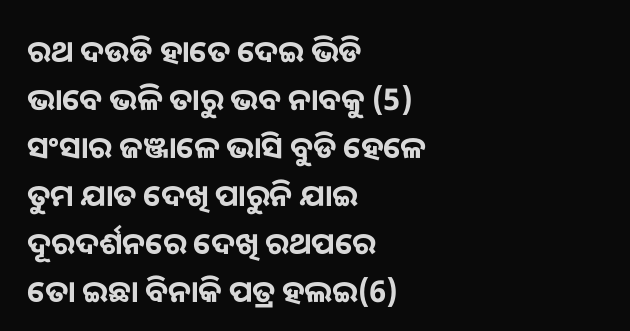ରଥ ଦଉଡି ହାତେ ଦେଇ ଭିଡି
ଭାବେ ଭଳି ତାରୁ ଭବ ନାବକୁ (5)
ସଂସାର ଜଞ୍ଜାଳେ ଭାସି ବୁଡି ହେଳେ
ତୁମ ଯାତ ଦେଖି ପାରୁନି ଯାଇ
ଦୂରଦର୍ଶନରେ ଦେଖି ରଥପରେ
ତୋ ଇଛା ବିନାକି ପତ୍ର ହଲଇ(6)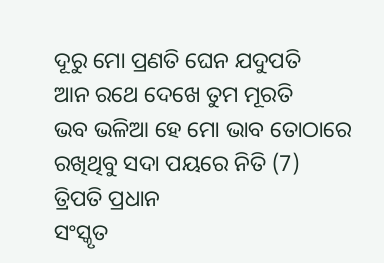ଦୂରୁ ମୋ ପ୍ରଣତି ଘେନ ଯଦୁପତି
ଆନ ରଥେ ଦେଖେ ତୁମ ମୂରତି
ଭବ ଭଳିଆ ହେ ମୋ ଭାବ ତୋଠାରେ
ରଖିଥିବୁ ସଦା ପୟରେ ନିତି (7)
ତ୍ରିପତି ପ୍ରଧାନ
ସଂସ୍କୃତ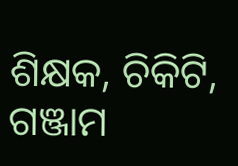ଶିକ୍ଷକ, ଚିକିଟି, ଗଞ୍ଜାମ